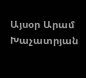Այսօր Արամ Խաչատրյան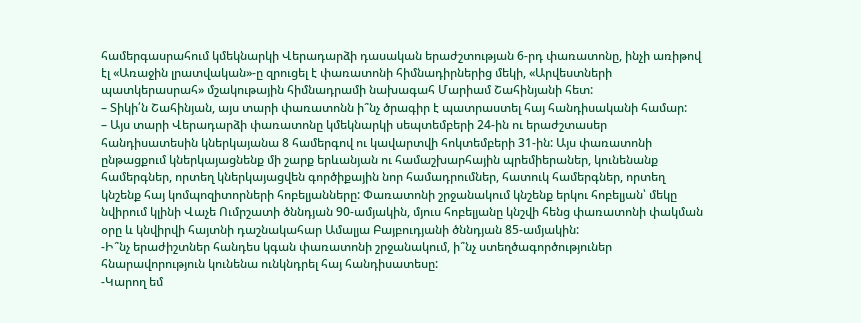համերգասրահում կմեկնարկի Վերադարձի դասական երաժշտության 6-րդ փառատոնը, ինչի առիթով էլ «Առաջին լրատվական»-ը զրուցել է փառատոնի հիմնադիրներից մեկի, «Արվեստների պատկերասրահ» մշակութային հիմնադրամի նախագահ Մարիամ Շահինյանի հետ:
– Տիկի՛ն Շահինյան, այս տարի փառատոնն ի՞նչ ծրագիր է պատրաստել հայ հանդիսականի համար:
– Այս տարի Վերադարձի փառատոնը կմեկնարկի սեպտեմբերի 24-ին ու երաժշտասեր հանդիսատեսին կներկայանա 8 համերգով ու կավարտվի հոկտեմբերի 31-ին: Այս փառատոնի ընթացքում կներկայացնենք մի շարք երևանյան ու համաշխարհային պրեմիերաներ, կունենանք համերգներ, որտեղ կներկայացվեն գործիքային նոր համադրումներ, հատուկ համերգներ, որտեղ կնշենք հայ կոմպոզիտորների հոբելյանները: Փառատոնի շրջանակում կնշենք երկու հոբելյան՝ մեկը նվիրում կլինի Վաչե Ումրշատի ծննդյան 90-ամյակին, մյուս հոբելյանը կնշվի հենց փառատոնի փակման օրը և կնվիրվի հայտնի դաշնակահար Ամալյա Բայբուդյանի ծննդյան 85-ամյակին:
-Ի՞նչ երաժիշտներ հանդես կգան փառատոնի շրջանակում, ի՞նչ ստեղծագործություներ հնարավորություն կունենա ունկնդրել հայ հանդիսատեսը:
-Կարող եմ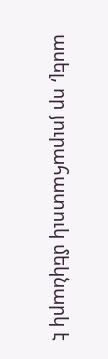ասել, որ յուրահատուկ մեկնարկ է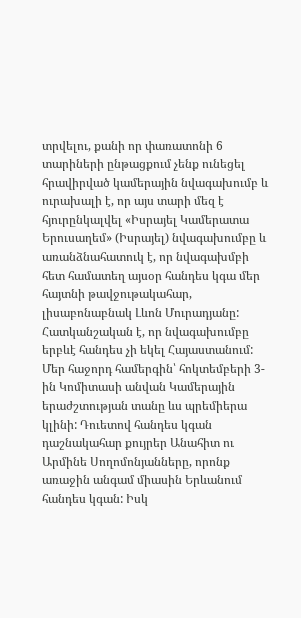տրվելու, քանի որ փառատոնի 6 տարիների ընթացքում չենք ունեցել հրավիրված կամերային նվագախումբ և ուրախալի է, որ այս տարի մեզ է հյուրընկալվել «Իսրայել Կամերատա Երուսաղեմ» (Իսրայել) նվագախումբը և առանձնահատուկ է, որ նվագախմբի հետ համատեղ այսօր հանդես կգա մեր հայտնի թավջութակահար, լիսաբոնաբնակ Լևոն Մուրադյանը: Հատկանշական է, որ նվագախումբը երբևէ հանդես չի եկել Հայաստանում:
Մեր հաջորդ համերգին՝ հոկտեմբերի 3-ին Կոմիտասի անվան Կամերային երաժշտության տանը ևս պրեմիերա կլինի: Դուետով հանդես կգան դաշնակահար քույրեր Անահիտ ու Արմինե Սողոմոնյանները, որոնք առաջին անգամ միասին Երևանում հանդես կգան: Իսկ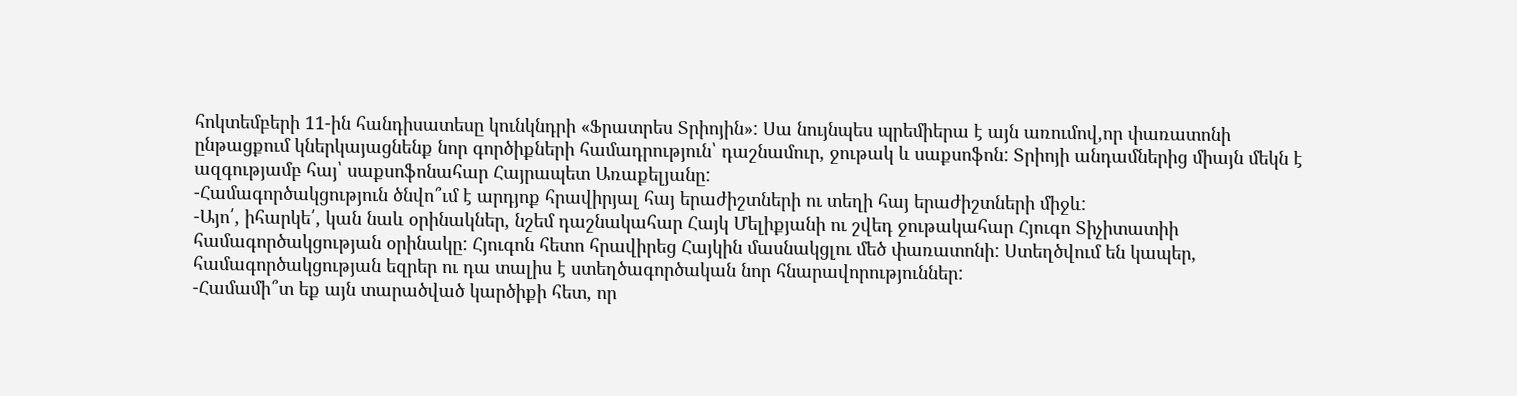հոկտեմբերի 11-ին հանդիսատեսը կունկնդրի «Ֆրատրես Տրիոյին»: Սա նույնպես պրեմիերա է այն առումով,որ փառատոնի ընթացքում կներկայացնենք նոր գործիքների համադրություն՝ դաշնամուր, ջութակ և սաքսոֆոն: Տրիոյի անդամներից միայն մեկն է ազգությամբ հայ՝ սաքսոֆոնահար Հայրապետ Առաքելյանը:
-Համագործակցություն ծնվո՞ւմ է արդյոք հրավիրյալ հայ երաժիշտների ու տեղի հայ երաժիշտների միջև:
-Այո՛, իհարկե՛, կան նաև օրինակներ, նշեմ դաշնակահար Հայկ Մելիքյանի ու շվեդ ջութակահար Հյուգո Տիչիտատիի համագործակցության օրինակը: Հյուգոն հետո հրավիրեց Հայկին մասնակցլու մեծ փառատոնի: Ստեղծվում են կապեր, համագործակցության եզրեր ու դա տալիս է ստեղծագործական նոր հնարավորություններ:
-Համամի՞տ եք այն տարածված կարծիքի հետ, որ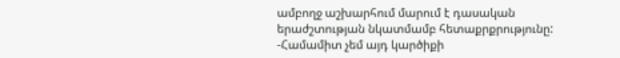ամբողջ աշխարհում մարում է դասական երաժշտության նկատմամբ հետաքրքրությունը:
-Համամիտ չեմ այդ կարծիքի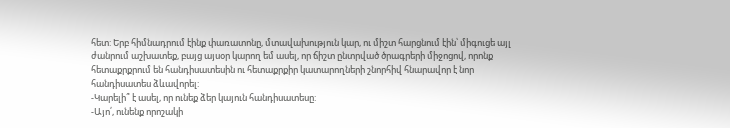հետ: Երբ հիմնադրում էինք փառատոնը, մտավախություն կար, ու միշտ հարցնում էին՝ միգուցե այլ ժանրում աշխատեք, բայց այսօր կարող եմ ասել, որ ճիշտ ընտրված ծրագրերի միջոցով, որոնք հետաքրքրում են հանդիսատեսին ու հետաքրքիր կատարողների շնորհիվ հնարավոր է նոր հանդիսատես ձևավորել:
-Կարելի՞ է ասել, որ ունեք ձեր կայուն հանդիսատեսը:
-Այո՛, ունենք որոշակի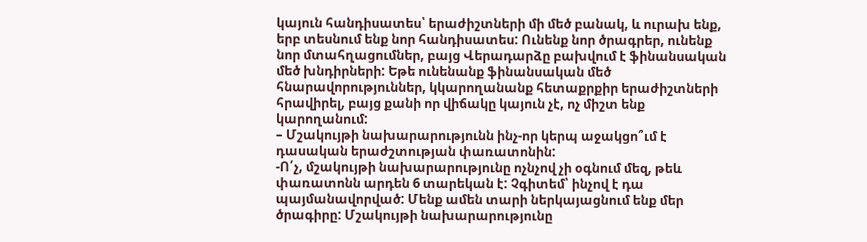կայուն հանդիսատես՝ երաժիշտների մի մեծ բանակ, և ուրախ ենք, երբ տեսնում ենք նոր հանդիսատես: Ունենք նոր ծրագրեր, ունենք նոր մտահղացումներ, բայց Վերադարձը բախվում է ֆինանսական մեծ խնդիրների: Եթե ունենանք ֆինանսական մեծ հնարավորություններ, կկարողանանք հետաքրքիր երաժիշտների հրավիրել, բայց քանի որ վիճակը կայուն չէ, ոչ միշտ ենք կարողանում:
– Մշակույթի նախարարությունն ինչ-որ կերպ աջակցո՞ւմ է դասական երաժշտության փառատոնին:
-Ո՛չ, մշակույթի նախարարությունը ոչնչով չի օգնում մեզ, թեև փառատոնն արդեն 6 տարեկան է: Չգիտեմ՝ ինչով է դա պայմանավորված: Մենք ամեն տարի ներկայացնում ենք մեր ծրագիրը: Մշակույթի նախարարությունը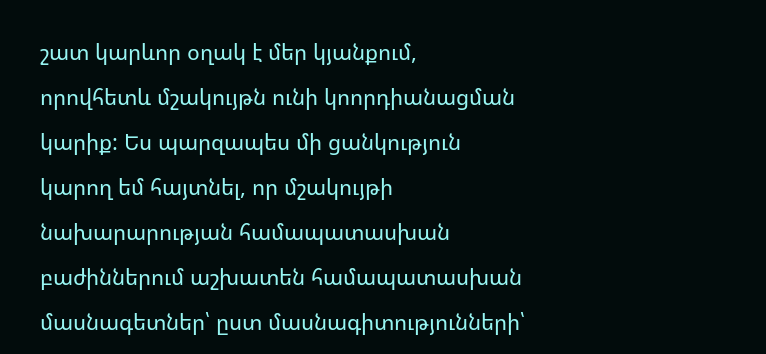շատ կարևոր օղակ է մեր կյանքում, որովհետև մշակույթն ունի կոորդիանացման կարիք: Ես պարզապես մի ցանկություն կարող եմ հայտնել, որ մշակույթի նախարարության համապատասխան բաժիններում աշխատեն համապատասխան մասնագետներ՝ ըստ մասնագիտությունների՝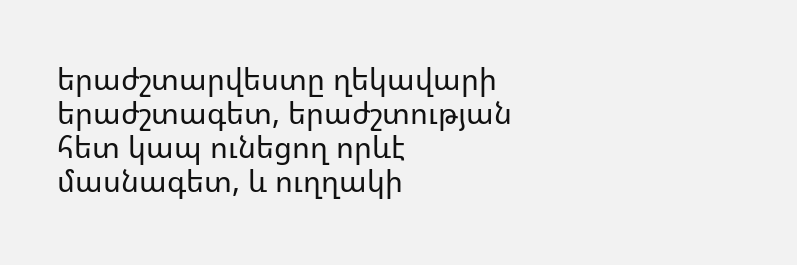երաժշտարվեստը ղեկավարի երաժշտագետ, երաժշտության հետ կապ ունեցող որևէ մասնագետ, և ուղղակի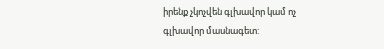իրենք չկոչվեն գլխավոր կամ ոչ գլխավոր մասնագետ: